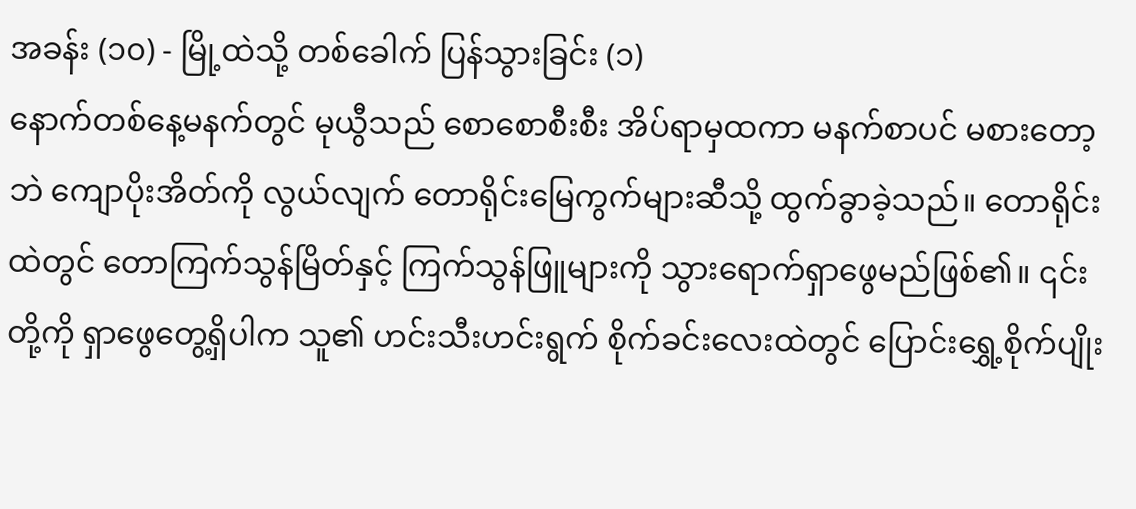အခန်း (၁၀) - မြို့ထဲသို့ တစ်ခေါက် ပြန်သွားခြင်း (၁)
နောက်တစ်နေ့မနက်တွင် မုယွီသည် စောစောစီးစီး အိပ်ရာမှထကာ မနက်စာပင် မစားတော့ဘဲ ကျောပိုးအိတ်ကို လွယ်လျက် တောရိုင်းမြေကွက်များဆီသို့ ထွက်ခွာခဲ့သည်။ တောရိုင်းထဲတွင် တောကြက်သွန်မြိတ်နှင့် ကြက်သွန်ဖြူများကို သွားရောက်ရှာဖွေမည်ဖြစ်၏။ ၎င်းတို့ကို ရှာဖွေတွေ့ရှိပါက သူ၏ ဟင်းသီးဟင်းရွက် စိုက်ခင်းလေးထဲတွင် ပြောင်းရွှေ့စိုက်ပျိုး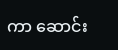ကာ ဆောင်း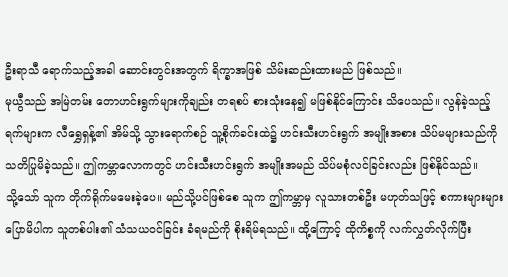ဦးရာသီ ရောက်သည့်အခါ ဆောင်းတွင်းအတွက် ရိက္ခာအဖြစ် သိမ်းဆည်းထားမည် ဖြစ်သည်။
မုယွီသည် အမြဲတမ်း တောဟင်းရွက်များကိုချည်း တရစပ် စားသုံးနေ၍ မဖြစ်နိုင်ကြောင်း သိပေသည်။ လွန်ခဲ့သည့်ရက်များက လီရွှေရှန့်၏ အိမ်သို့ သွားရောက်စဉ် သူ့စိုက်ခင်းထဲ၌ ဟင်းသီးဟင်းရွက် အမျိုးအစား သိပ်မများသည်ကို သတိပြုမိခဲ့သည်။ ဤကမ္ဘာလောကတွင် ဟင်းသီးဟင်းရွက် အမျိုးအမည် သိပ်မစုံလင်ခြင်းလည်း ဖြစ်နိုင်သည်။
သို့သော် သူက တိုက်ရိုက်မမေးခဲ့ပေ။ မည်သို့ပင်ဖြစ်စေ သူက ဤကမ္ဘာမှ လူသားတစ်ဦး မဟုတ်သဖြင့် စကားများများ ပြောမိပါက သူတစ်ပါး၏ သံသယဝင်ခြင်း ခံရမည်ကို စိုးရိမ်ရသည်။ ထို့ကြောင့် ထိုကိစ္စကို လက်လွှတ်လိုက်ပြီး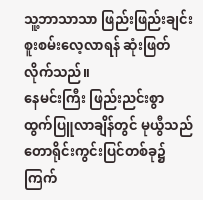သူ့ဘာသာသာ ဖြည်းဖြည်းချင်း စူးစမ်းလေ့လာရန် ဆုံးဖြတ်လိုက်သည်။
နေမင်းကြီး ဖြည်းညင်းစွာ ထွက်ပြူလာချိန်တွင် မုယွီသည် တောရိုင်းကွင်းပြင်တစ်ခု၌ ကြက်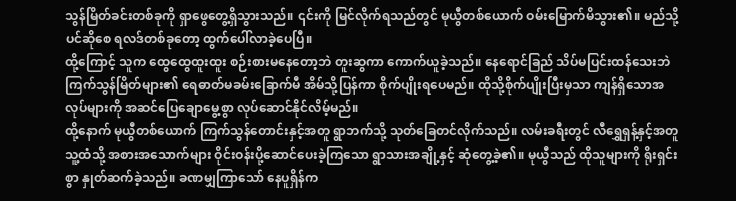သွန်မြိတ်ခင်းတစ်ခုကို ရှာဖွေတွေ့ရှိသွားသည်။ ၎င်းကို မြင်လိုက်ရသည်တွင် မုယွီတစ်ယောက် ဝမ်းမြောက်မိသွား၏။ မည်သို့ပင်ဆိုစေ ရလဒ်တစ်ခုတော့ ထွက်ပေါ်လာခဲ့ပေပြီ။
ထို့ကြောင့် သူက ထွေထွေထူးထူး စဉ်းစားမနေတော့ဘဲ တူးဆွကာ ကောက်ယူခဲ့သည်။ နေရောင်ခြည် သိပ်မပြင်းထန်သေးဘဲ ကြက်သွန်မြိတ်များ၏ ရေဓာတ်မခမ်းခြောက်မီ အိမ်သို့ပြန်ကာ စိုက်ပျိုးရပေမည်။ ထိုသို့စိုက်ပျိုးပြီးမှသာ ကျန်ရှိသောအလုပ်များကို အဆင်ပြေချောမွေ့စွာ လုပ်ဆောင်နိုင်လိမ့်မည်။
ထို့နောက် မုယွီတစ်ယောက် ကြက်သွန်တောင်းနှင့်အတူ ရွာဘက်သို့ သုတ်ခြေတင်လိုက်သည်။ လမ်းခရီးတွင် လီရွှေရှန့်နှင့်အတူ သူ့ထံသို့ အစားအသောက်များ ဝိုင်းဝန်းပို့ဆောင်ပေးခဲ့ကြသော ရွာသားအချို့နှင့် ဆုံတွေ့ခဲ့၏။ မုယွီသည် ထိုသူများကို ရိုးရှင်းစွာ နှုတ်ဆက်ခဲ့သည်။ ခဏမျှကြာသော် နေပူရှိန်က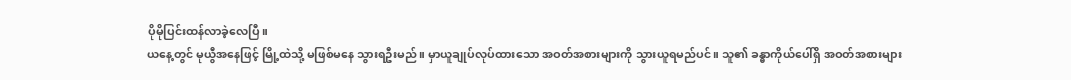ပိုမိုပြင်းထန်လာခဲ့လေပြီ။
ယနေ့တွင် မုယွီအနေဖြင့် မြို့ထဲသို့ မဖြစ်မနေ သွားရဦးမည်။ မှာယူချုပ်လုပ်ထားသော အဝတ်အစားများကို သွားယူရမည်ပင်။ သူ၏ ခန္ဓာကိုယ်ပေါ်ရှိ အဝတ်အစားများ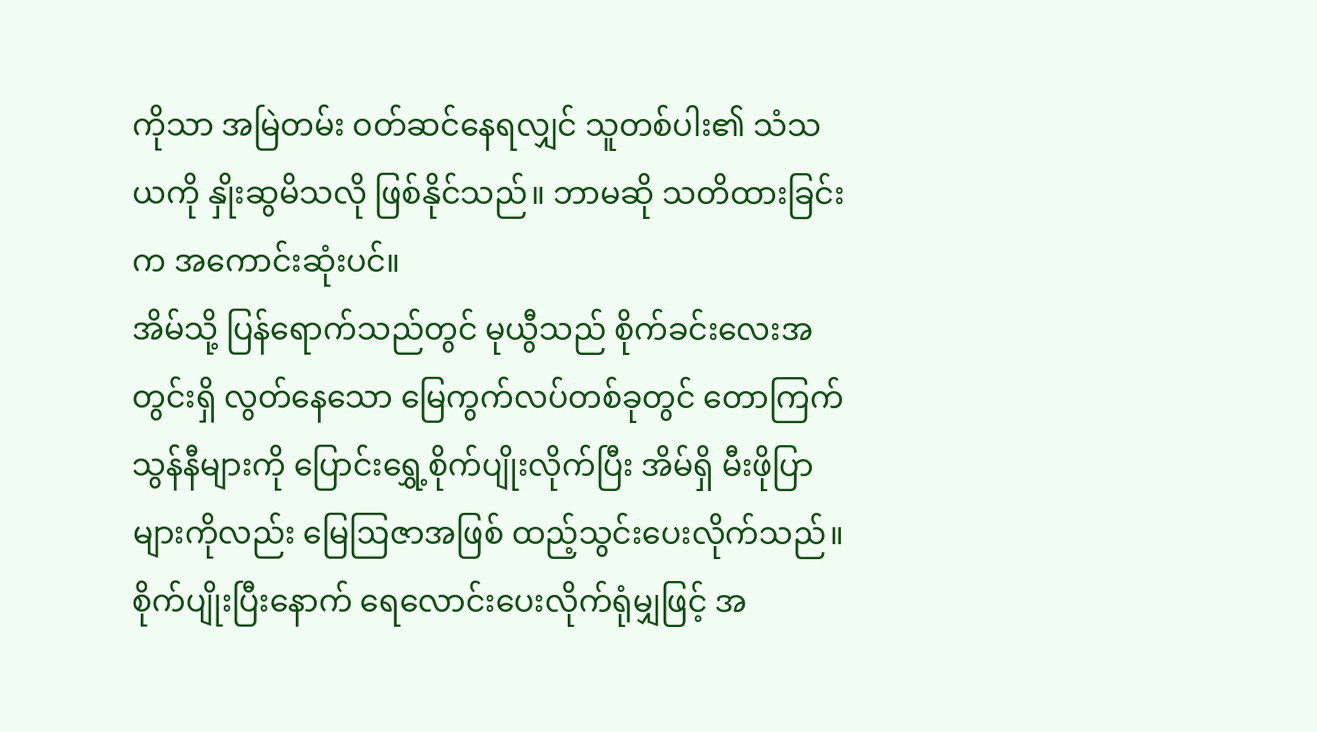ကိုသာ အမြဲတမ်း ဝတ်ဆင်နေရလျှင် သူတစ်ပါး၏ သံသယကို နှိုးဆွမိသလို ဖြစ်နိုင်သည်။ ဘာမဆို သတိထားခြင်းက အကောင်းဆုံးပင်။
အိမ်သို့ ပြန်ရောက်သည်တွင် မုယွီသည် စိုက်ခင်းလေးအတွင်းရှိ လွတ်နေသော မြေကွက်လပ်တစ်ခုတွင် တောကြက်သွန်နီများကို ပြောင်းရွှေ့စိုက်ပျိုးလိုက်ပြီး အိမ်ရှိ မီးဖိုပြာများကိုလည်း မြေဩဇာအဖြစ် ထည့်သွင်းပေးလိုက်သည်။ စိုက်ပျိုးပြီးနောက် ရေလောင်းပေးလိုက်ရုံမျှဖြင့် အ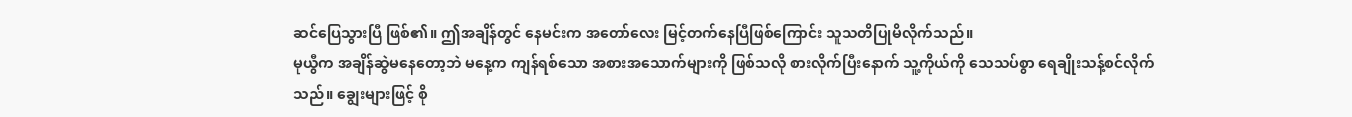ဆင်ပြေသွားပြီ ဖြစ်၏။ ဤအချိန်တွင် နေမင်းက အတော်လေး မြင့်တက်နေပြီဖြစ်ကြောင်း သူသတိပြုမိလိုက်သည်။
မုယွီက အချိန်ဆွဲမနေတော့ဘဲ မနေ့က ကျန်ရစ်သော အစားအသောက်များကို ဖြစ်သလို စားလိုက်ပြီးနောက် သူ့ကိုယ်ကို သေသပ်စွာ ရေချိုးသန့်စင်လိုက်သည်။ ချွေးများဖြင့် စို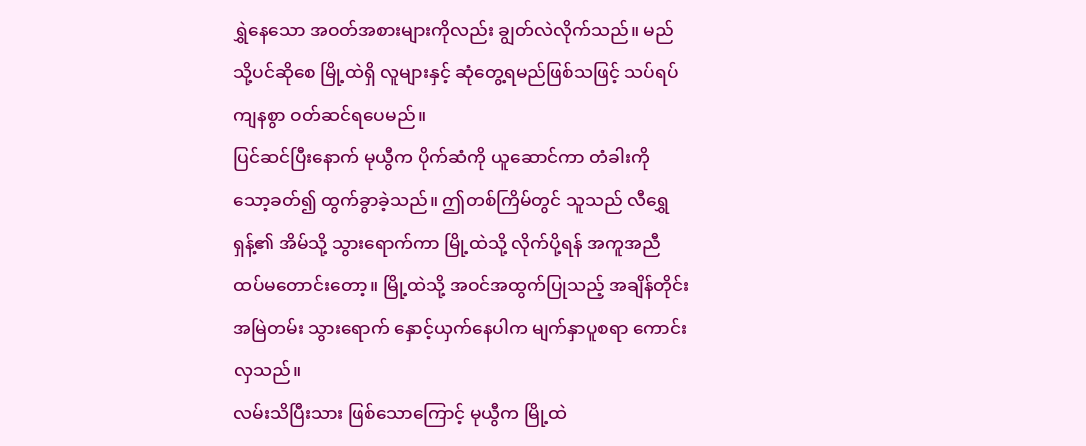ရွှဲနေသော အဝတ်အစားများကိုလည်း ချွတ်လဲလိုက်သည်။ မည်သို့ပင်ဆိုစေ မြို့ထဲရှိ လူများနှင့် ဆုံတွေ့ရမည်ဖြစ်သဖြင့် သပ်ရပ်ကျနစွာ ဝတ်ဆင်ရပေမည်။
ပြင်ဆင်ပြီးနောက် မုယွီက ပိုက်ဆံကို ယူဆောင်ကာ တံခါးကို သော့ခတ်၍ ထွက်ခွာခဲ့သည်။ ဤတစ်ကြိမ်တွင် သူသည် လီရွှေရှန့်၏ အိမ်သို့ သွားရောက်ကာ မြို့ထဲသို့ လိုက်ပို့ရန် အကူအညီ ထပ်မတောင်းတော့။ မြို့ထဲသို့ အဝင်အထွက်ပြုသည့် အချိန်တိုင်း အမြဲတမ်း သွားရောက် နှောင့်ယှက်နေပါက မျက်နှာပူစရာ ကောင်းလှသည်။
လမ်းသိပြီးသား ဖြစ်သောကြောင့် မုယွီက မြို့ထဲ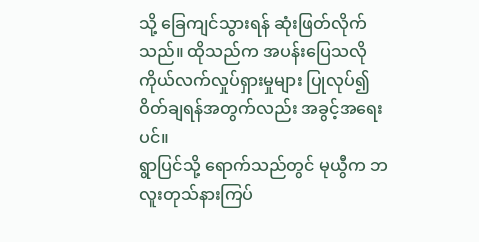သို့ ခြေကျင်သွားရန် ဆုံးဖြတ်လိုက်သည်။ ထိုသည်က အပန်းပြေသလို ကိုယ်လက်လှုပ်ရှားမှုများ ပြုလုပ်၍ ဝိတ်ချရန်အတွက်လည်း အခွင့်အရေးပင်။
ရွာပြင်သို့ ရောက်သည်တွင် မုယွီက ဘလူးတုသ်နားကြပ်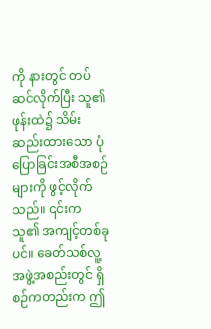ကို နားတွင် တပ်ဆင်လိုက်ပြီး သူ၏ဖုန်းထဲ၌ သိမ်းဆည်းထားသော ပုံပြောခြင်းအစီအစဉ်များကို ဖွင့်လိုက်သည်။ ၎င်းက သူ၏ အကျင့်တစ်ခုပင်။ ခေတ်သစ်လူ့အဖွဲ့အစည်းတွင် ရှိစဉ်ကတည်းက ဤ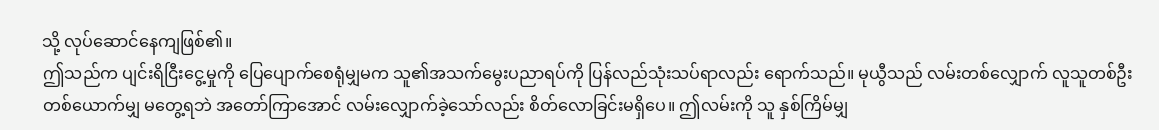သို့ လုပ်ဆောင်နေကျဖြစ်၏။
ဤသည်က ပျင်းရိငြီးငွေ့မှုကို ပြေပျောက်စေရုံမျှမက သူ၏အသက်မွေးပညာရပ်ကို ပြန်လည်သုံးသပ်ရာလည်း ရောက်သည်။ မုယွီသည် လမ်းတစ်လျှောက် လူသူတစ်ဦးတစ်ယောက်မျှ မတွေ့ရဘဲ အတော်ကြာအောင် လမ်းလျှောက်ခဲ့သော်လည်း စိတ်လောခြင်းမရှိပေ။ ဤလမ်းကို သူ နှစ်ကြိမ်မျှ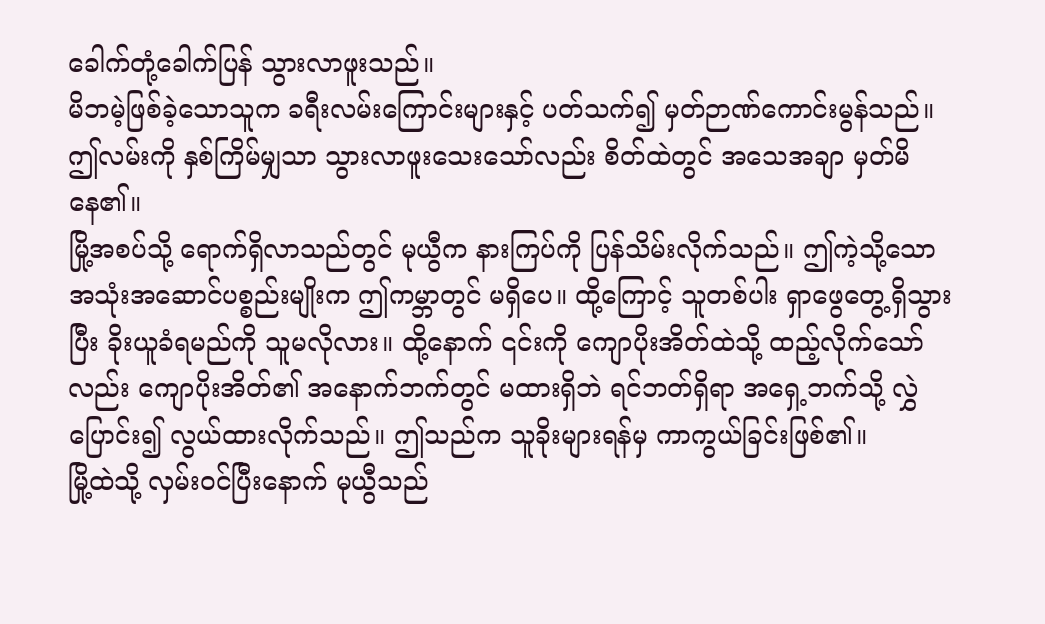ခေါက်တုံ့ခေါက်ပြန် သွားလာဖူးသည်။
မိဘမဲ့ဖြစ်ခဲ့သောသူက ခရီးလမ်းကြောင်းများနှင့် ပတ်သက်၍ မှတ်ဉာဏ်ကောင်းမွန်သည်။ ဤလမ်းကို နှစ်ကြိမ်မျှသာ သွားလာဖူးသေးသော်လည်း စိတ်ထဲတွင် အသေအချာ မှတ်မိနေ၏။
မြို့အစပ်သို့ ရောက်ရှိလာသည်တွင် မုယွီက နားကြပ်ကို ပြန်သိမ်းလိုက်သည်။ ဤကဲ့သို့သော အသုံးအဆောင်ပစ္စည်းမျိုးက ဤကမ္ဘာတွင် မရှိပေ။ ထို့ကြောင့် သူတစ်ပါး ရှာဖွေတွေ့ရှိသွားပြီး ခိုးယူခံရမည်ကို သူမလိုလား။ ထို့နောက် ၎င်းကို ကျောပိုးအိတ်ထဲသို့ ထည့်လိုက်သော်လည်း ကျောပိုးအိတ်၏ အနောက်ဘက်တွင် မထားရှိဘဲ ရင်ဘတ်ရှိရာ အရှေ့ဘက်သို့ လွှဲပြောင်း၍ လွယ်ထားလိုက်သည်။ ဤသည်က သူခိုးများရန်မှ ကာကွယ်ခြင်းဖြစ်၏။
မြို့ထဲသို့ လှမ်းဝင်ပြီးနောက် မုယွီသည်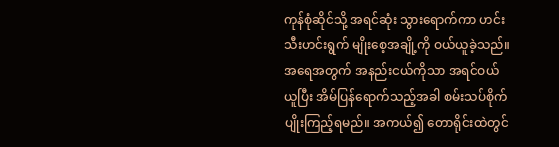ကုန်စုံဆိုင်သို့ အရင်ဆုံး သွားရောက်ကာ ဟင်းသီးဟင်းရွက် မျိုးစေ့အချို့ကို ဝယ်ယူခဲ့သည်။ အရေအတွက် အနည်းငယ်ကိုသာ အရင်ဝယ်ယူပြီး အိမ်ပြန်ရောက်သည့်အခါ စမ်းသပ်စိုက်ပျိုးကြည့်ရမည်။ အကယ်၍ တောရိုင်းထဲတွင်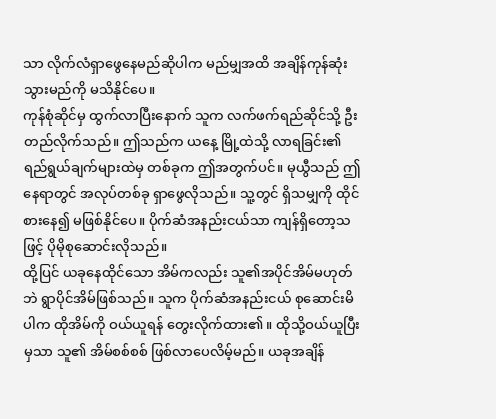သာ လိုက်လံရှာဖွေနေမည်ဆိုပါက မည်မျှအထိ အချိန်ကုန်ဆုံးသွားမည်ကို မသိနိုင်ပေ။
ကုန်စုံဆိုင်မှ ထွက်လာပြီးနောက် သူက လက်ဖက်ရည်ဆိုင်သို့ ဦးတည်လိုက်သည်။ ဤသည်က ယနေ့ မြို့ထဲသို့ လာရခြင်း၏ ရည်ရွယ်ချက်များထဲမှ တစ်ခုက ဤအတွက်ပင်။ မုယွီသည် ဤနေရာတွင် အလုပ်တစ်ခု ရှာဖွေလိုသည်။ သူ့တွင် ရှိသမျှကို ထိုင်စားနေ၍ မဖြစ်နိုင်ပေ။ ပိုက်ဆံအနည်းငယ်သာ ကျန်ရှိတော့သဖြင့် ပိုမိုစုဆောင်းလိုသည်။
ထို့ပြင် ယခုနေထိုင်သော အိမ်ကလည်း သူ၏အပိုင်အိမ်မဟုတ်ဘဲ ရွာပိုင်အိမ်ဖြစ်သည်။ သူက ပိုက်ဆံအနည်းငယ် စုဆောင်းမိပါက ထိုအိမ်ကို ဝယ်ယူရန် တွေးလိုက်ထား၏။ ထိုသို့ဝယ်ယူပြီးမှသာ သူ၏ အိမ်စစ်စစ် ဖြစ်လာပေလိမ့်မည်။ ယခုအချိန်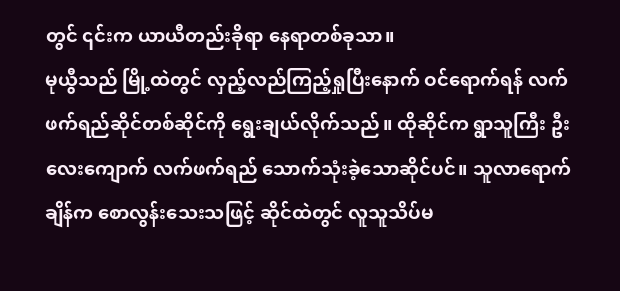တွင် ၎င်းက ယာယီတည်းခိုရာ နေရာတစ်ခုသာ။
မုယွီသည် မြို့ထဲတွင် လှည့်လည်ကြည့်ရှုပြီးနောက် ဝင်ရောက်ရန် လက်ဖက်ရည်ဆိုင်တစ်ဆိုင်ကို ရွေးချယ်လိုက်သည်။ ထိုဆိုင်က ရွာသူကြီး ဦးလေးကျောက် လက်ဖက်ရည် သောက်သုံးခဲ့သောဆိုင်ပင်။ သူလာရောက်ချိန်က စောလွန်းသေးသဖြင့် ဆိုင်ထဲတွင် လူသူသိပ်မ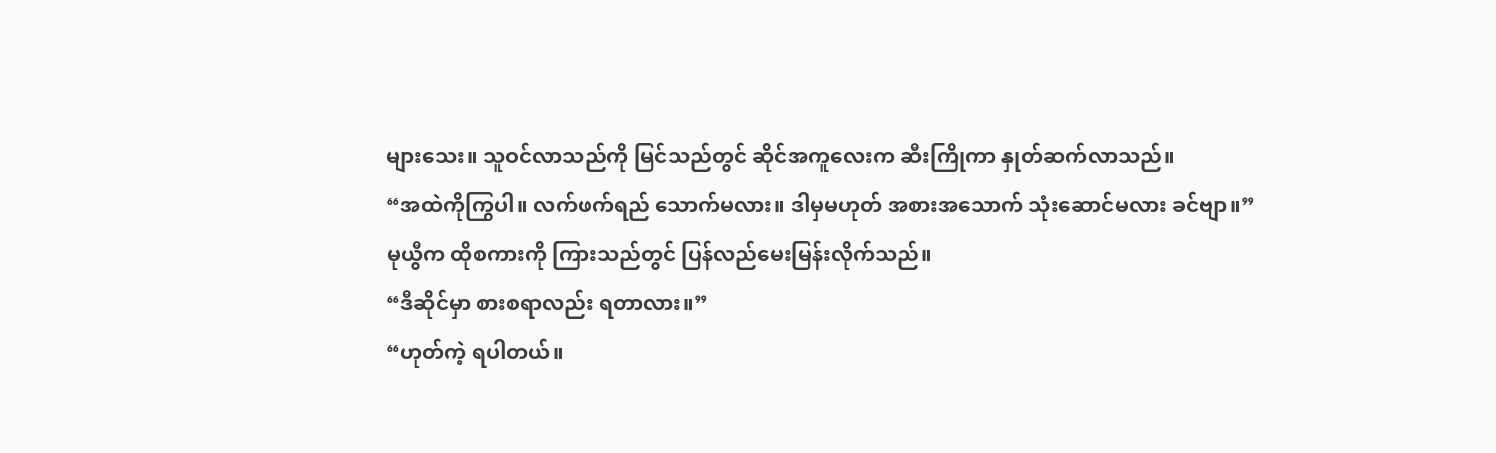များသေး။ သူဝင်လာသည်ကို မြင်သည်တွင် ဆိုင်အကူလေးက ဆီးကြိုကာ နှုတ်ဆက်လာသည်။
“အထဲကိုကြွပါ။ လက်ဖက်ရည် သောက်မလား။ ဒါမှမဟုတ် အစားအသောက် သုံးဆောင်မလား ခင်ဗျာ။”
မုယွီက ထိုစကားကို ကြားသည်တွင် ပြန်လည်မေးမြန်းလိုက်သည်။
“ဒီဆိုင်မှာ စားစရာလည်း ရတာလား။”
“ဟုတ်ကဲ့ ရပါတယ်။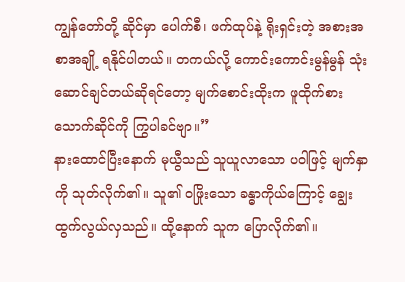ကျွန်တော်တို့ ဆိုင်မှာ ပေါက်စီ၊ ဖက်ထုပ်နဲ့ ရိုးရှင်းတဲ့ အစားအစာအချို့ ရနိုင်ပါတယ်။ တကယ်လို့ ကောင်းကောင်းမွန်မွန် သုံးဆောင်ချင်တယ်ဆိုရင်တော့ မျက်စောင်းထိုးက ဖူထိုက်စားသောက်ဆိုင်ကို ကြွပါခင်ဗျာ။”
နားထောင်ပြီးနောက် မုယွီသည် သူယူလာသော ပဝါဖြင့် မျက်နှာကို သုတ်လိုက်၏။ သူ၏ ဝဖြိုးသော ခန္ဓာကိုယ်ကြောင့် ချွေးထွက်လွယ်လှသည်။ ထို့နောက် သူက ပြောလိုက်၏။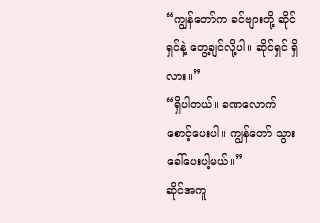“ကျွန်တော်က ခင်ဗျားတို့ ဆိုင်ရှင်နဲ့ တွေ့ချင်လို့ပါ။ ဆိုင်ရှင် ရှိလား။”
“ရှိပါတယ်။ ခဏလောက် စောင့်ပေးပါ။ ကျွန်တော် သွားခေါ်ပေးပါ့မယ်။”
ဆိုင်အကူ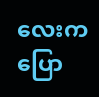လေးက ပြော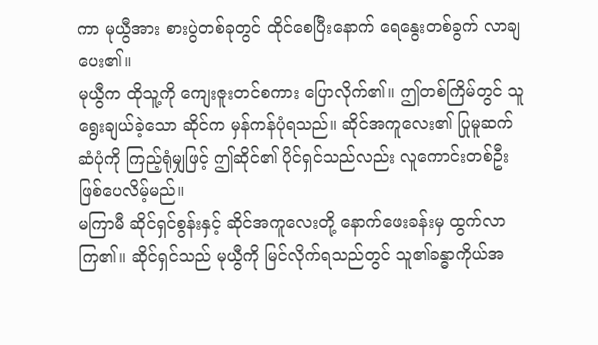ကာ မုယွီအား စားပွဲတစ်ခုတွင် ထိုင်စေပြီးနောက် ရေနွေးတစ်ခွက် လာချပေး၏။
မုယွီက ထိုသူ့ကို ကျေးဇူးတင်စကား ပြောလိုက်၏။ ဤတစ်ကြိမ်တွင် သူရွေးချယ်ခဲ့သော ဆိုင်က မှန်ကန်ပုံရသည်။ ဆိုင်အကူလေး၏ ပြုမူဆက်ဆံပုံကို ကြည့်ရုံမျှဖြင့် ဤဆိုင်၏ ပိုင်ရှင်သည်လည်း လူကောင်းတစ်ဦး ဖြစ်ပေလိမ့်မည်။
မကြာမီ ဆိုင်ရှင်စွန်းနှင့် ဆိုင်အကူလေးတို့ နောက်ဖေးခန်းမှ ထွက်လာကြ၏။ ဆိုင်ရှင်သည် မုယွီကို မြင်လိုက်ရသည်တွင် သူ၏ခန္ဓာကိုယ်အ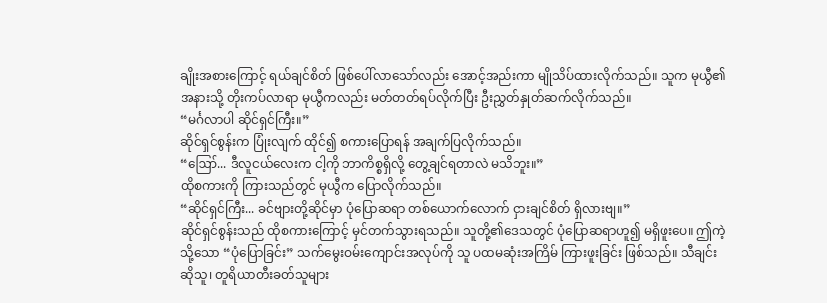ချိုးအစားကြောင့် ရယ်ချင်စိတ် ဖြစ်ပေါ်လာသော်လည်း အောင့်အည်းကာ မျိုသိပ်ထားလိုက်သည်။ သူက မုယွီ၏အနားသို့ တိုးကပ်လာရာ မုယွီကလည်း မတ်တတ်ရပ်လိုက်ပြီး ဦးညွှတ်နှုတ်ဆက်လိုက်သည်။
“မင်္ဂလာပါ ဆိုင်ရှင်ကြီး။”
ဆိုင်ရှင်စွန်းက ပြုံးလျက် ထိုင်၍ စကားပြောရန် အချက်ပြလိုက်သည်။
“ဪ... ဒီလူငယ်လေးက ငါ့ကို ဘာကိစ္စရှိလို့ တွေ့ချင်ရတာလဲ မသိဘူး။”
ထိုစကားကို ကြားသည်တွင် မုယွီက ပြောလိုက်သည်။
“ဆိုင်ရှင်ကြီး... ခင်ဗျားတို့ဆိုင်မှာ ပုံပြောဆရာ တစ်ယောက်လောက် ငှားချင်စိတ် ရှိလားဗျ။”
ဆိုင်ရှင်စွန်းသည် ထိုစကားကြောင့် မှင်တက်သွားရသည်။ သူတို့၏ဒေသတွင် ပုံပြောဆရာဟူ၍ မရှိဖူးပေ။ ဤကဲ့သို့သော “ပုံပြောခြင်း” သက်မွေးဝမ်းကျောင်းအလုပ်ကို သူ ပထမဆုံးအကြိမ် ကြားဖူးခြင်း ဖြစ်သည်။ သီချင်းဆိုသူ၊ တူရိယာတီးခတ်သူများ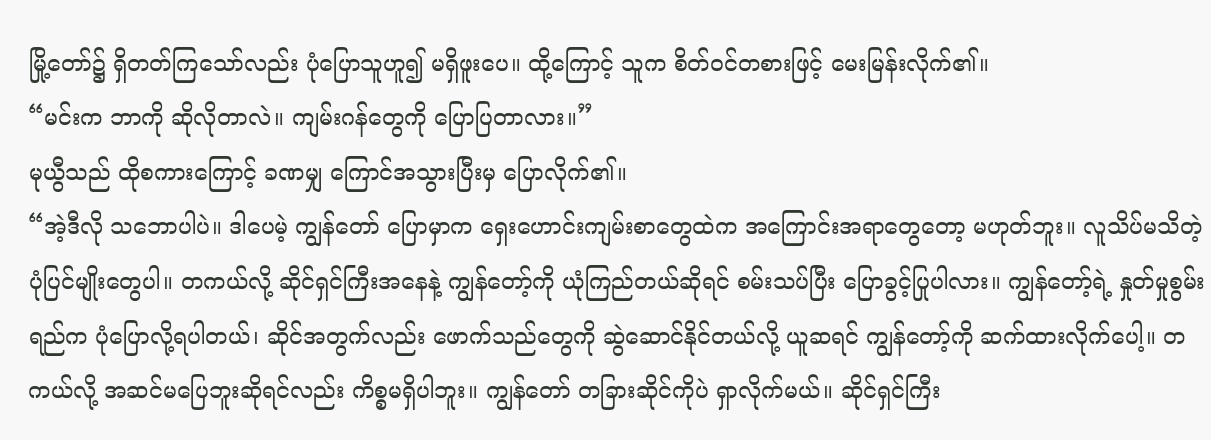မြို့တော်၌ ရှိတတ်ကြသော်လည်း ပုံပြောသူဟူ၍ မရှိဖူးပေ။ ထို့ကြောင့် သူက စိတ်ဝင်တစားဖြင့် မေးမြန်းလိုက်၏။
“မင်းက ဘာကို ဆိုလိုတာလဲ။ ကျမ်းဂန်တွေကို ပြောပြတာလား။”
မုယွီသည် ထိုစကားကြောင့် ခဏမျှ ကြောင်အသွားပြီးမှ ပြောလိုက်၏။
“အဲ့ဒီလို သဘောပါပဲ။ ဒါပေမဲ့ ကျွန်တော် ပြောမှာက ရှေးဟောင်းကျမ်းစာတွေထဲက အကြောင်းအရာတွေတော့ မဟုတ်ဘူး။ လူသိပ်မသိတဲ့ ပုံပြင်မျိုးတွေပါ။ တကယ်လို့ ဆိုင်ရှင်ကြီးအနေနဲ့ ကျွန်တော့်ကို ယုံကြည်တယ်ဆိုရင် စမ်းသပ်ပြီး ပြောခွင့်ပြုပါလား။ ကျွန်တော့်ရဲ့ နှုတ်မှုစွမ်းရည်က ပုံပြောလို့ရပါတယ်၊ ဆိုင်အတွက်လည်း ဖောက်သည်တွေကို ဆွဲဆောင်နိုင်တယ်လို့ ယူဆရင် ကျွန်တော့်ကို ဆက်ထားလိုက်ပေါ့။ တကယ်လို့ အဆင်မပြေဘူးဆိုရင်လည်း ကိစ္စမရှိပါဘူး။ ကျွန်တော် တခြားဆိုင်ကိုပဲ ရှာလိုက်မယ်။ ဆိုင်ရှင်ကြီး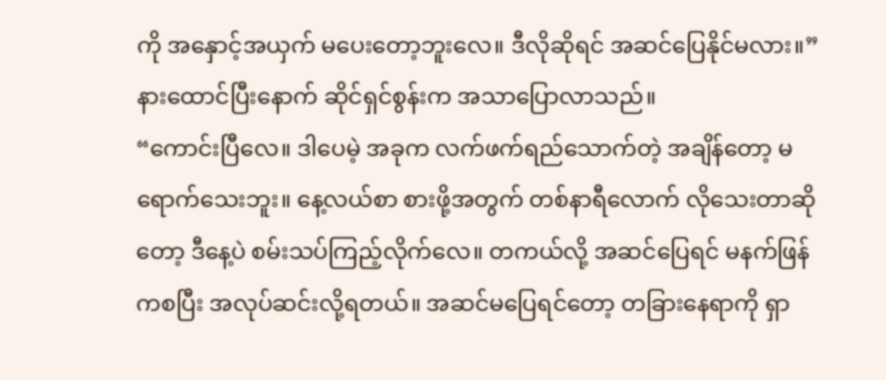ကို အနှောင့်အယှက် မပေးတော့ဘူးလေ။ ဒီလိုဆိုရင် အဆင်ပြေနိုင်မလား။”
နားထောင်ပြီးနောက် ဆိုင်ရှင်စွန်းက အသာပြောလာသည်။
“ကောင်းပြီလေ။ ဒါပေမဲ့ အခုက လက်ဖက်ရည်သောက်တဲ့ အချိန်တော့ မရောက်သေးဘူး။ နေ့လယ်စာ စားဖို့အတွက် တစ်နာရီလောက် လိုသေးတာဆိုတော့ ဒီနေ့ပဲ စမ်းသပ်ကြည့်လိုက်လေ။ တကယ်လို့ အဆင်ပြေရင် မနက်ဖြန်ကစပြီး အလုပ်ဆင်းလို့ရတယ်။ အဆင်မပြေရင်တော့ တခြားနေရာကို ရှာ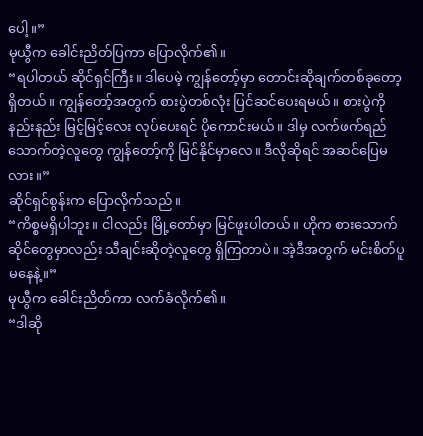ပေါ့။”
မုယွီက ခေါင်းညိတ်ပြကာ ပြောလိုက်၏။
“ရပါတယ် ဆိုင်ရှင်ကြီး။ ဒါပေမဲ့ ကျွန်တော့်မှာ တောင်းဆိုချက်တစ်ခုတော့ ရှိတယ်။ ကျွန်တော့်အတွက် စားပွဲတစ်လုံး ပြင်ဆင်ပေးရမယ်။ စားပွဲကို နည်းနည်း မြင့်မြင့်လေး လုပ်ပေးရင် ပိုကောင်းမယ်။ ဒါမှ လက်ဖက်ရည် သောက်တဲ့လူတွေ ကျွန်တော့်ကို မြင်နိုင်မှာလေ။ ဒီလိုဆိုရင် အဆင်ပြေမလား။”
ဆိုင်ရှင်စွန်းက ပြောလိုက်သည်။
“ကိစ္စမရှိပါဘူး။ ငါလည်း မြို့တော်မှာ မြင်ဖူးပါတယ်။ ဟိုက စားသောက်ဆိုင်တွေမှာလည်း သီချင်းဆိုတဲ့လူတွေ ရှိကြတာပဲ။ အဲ့ဒီအတွက် မင်းစိတ်ပူမနေနဲ့။”
မုယွီက ခေါင်းညိတ်ကာ လက်ခံလိုက်၏။
“ဒါဆို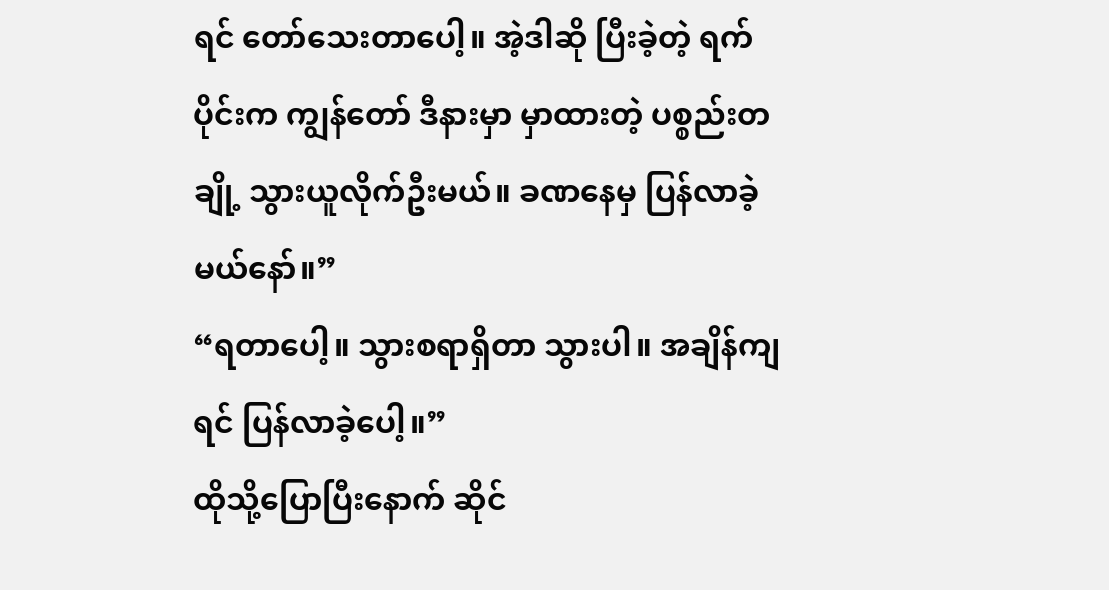ရင် တော်သေးတာပေါ့။ အဲ့ဒါဆို ပြီးခဲ့တဲ့ ရက်ပိုင်းက ကျွန်တော် ဒီနားမှာ မှာထားတဲ့ ပစ္စည်းတချို့ သွားယူလိုက်ဦးမယ်။ ခဏနေမှ ပြန်လာခဲ့မယ်နော်။”
“ရတာပေါ့။ သွားစရာရှိတာ သွားပါ။ အချိန်ကျရင် ပြန်လာခဲ့ပေါ့။”
ထိုသို့ပြောပြီးနောက် ဆိုင်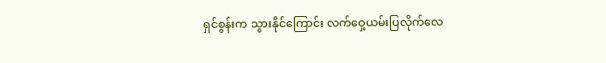ရှင်စွန်းက သွားနိုင်ကြောင်း လက်ဝှေ့ယမ်းပြလိုက်လေ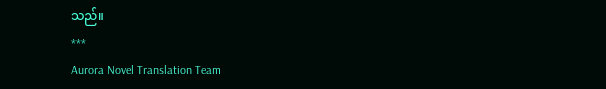သည်။
***
Aurora Novel Translation Team